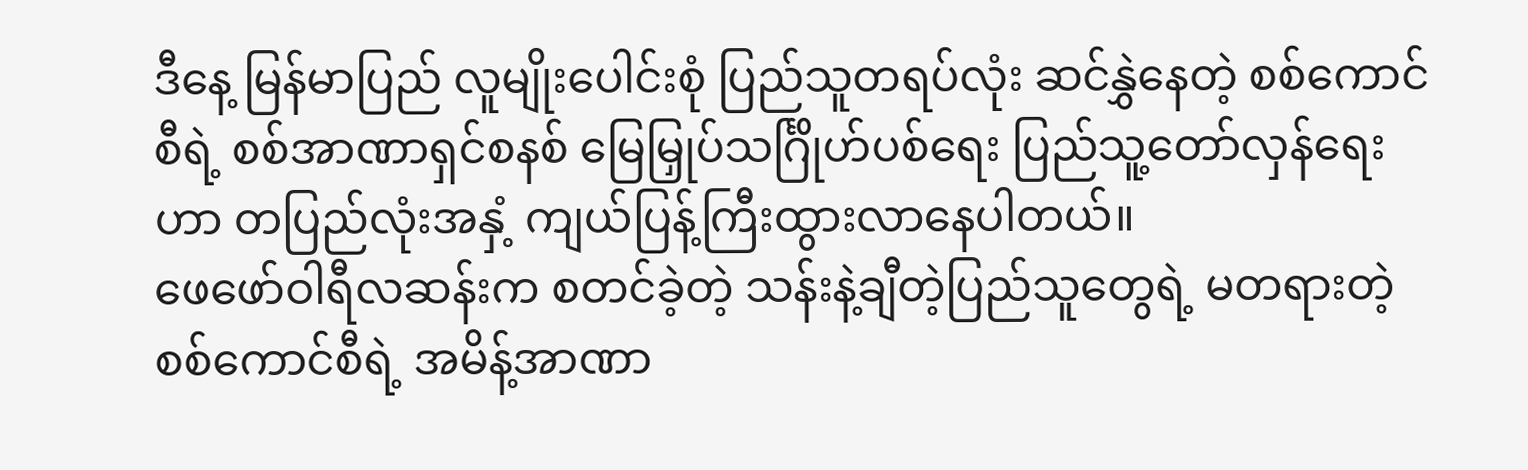ဒီနေ့ မြန်မာပြည် လူမျိုးပေါင်းစုံ ပြည်သူတရပ်လုံး ဆင်နွှဲနေတဲ့ စစ်ကောင်စီရဲ့ စစ်အာဏာရှင်စနစ် မြေမြှုပ်သင်္ဂြိုဟ်ပစ်ရေး ပြည်သူ့တော်လှန်ရေးဟာ တပြည်လုံးအနှံ့ ကျယ်ပြန့်ကြီးထွားလာနေပါတယ်။
ဖေဖော်ဝါရီလဆန်းက စတင်ခဲ့တဲ့ သန်းနဲ့ချီတဲ့ပြည်သူတွေရဲ့ မတရားတဲ့စစ်ကောင်စီရဲ့ အမိန့်အာဏာ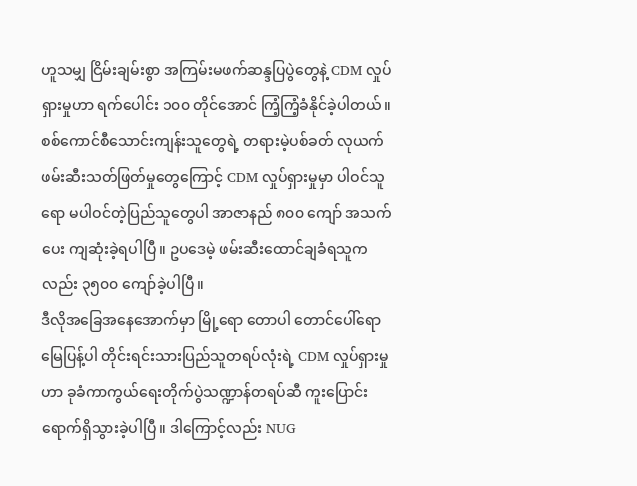ဟူသမျှ ငြိမ်းချမ်းစွာ အကြမ်းမဖက်ဆန္ဒပြပွဲတွေနဲ့ CDM လှုပ်ရှားမှုဟာ ရက်ပေါင်း ၁၀၀ တိုင်အောင် ကြံ့ကြံ့ခံနိုင်ခဲ့ပါတယ်။ စစ်ကောင်စီသောင်းကျန်းသူတွေရဲ့ တရားမဲ့ပစ်ခတ် လုယက် ဖမ်းဆီးသတ်ဖြတ်မှုတွေကြောင့် CDM လှုပ်ရှားမှုမှာ ပါဝင်သူရော မပါဝင်တဲ့ပြည်သူတွေပါ အာဇာနည် ၈၀၀ ကျော် အသက်ပေး ကျဆုံးခဲ့ရပါပြီ။ ဥပဒေမဲ့ ဖမ်းဆီးထောင်ချခံရသူကလည်း ၃၅၀၀ ကျော်ခဲ့ပါပြီ။
ဒီလိုအခြေအနေအောက်မှာ မြို့ရော တောပါ တောင်ပေါ်ရော မြေပြန့်ပါ တိုင်းရင်းသားပြည်သူတရပ်လုံးရဲ့ CDM လှုပ်ရှားမှုဟာ ခုခံကာကွယ်ရေးတိုက်ပွဲသဏ္ဍာန်တရပ်ဆီ ကူးပြောင်းရောက်ရှိသွားခဲ့ပါပြီ။ ဒါကြောင့်လည်း NUG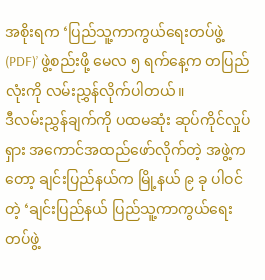အစိုးရက ‘ပြည်သူ့ကာကွယ်ရေးတပ်ဖွဲ့ (PDF)’ ဖွဲ့စည်းဖို့ မေလ ၅ ရက်နေ့က တပြည်လုံးကို လမ်းညွှန်လိုက်ပါတယ်။
ဒီလမ်းညွှန်ချက်ကို ပထမဆုံး ဆုပ်ကိုင်လှုပ်ရှား အကောင်အထည်ဖော်လိုက်တဲ့ အဖွဲ့ကတော့ ချင်းပြည်နယ်က မြို့နယ် ၉ ခု ပါဝင်တဲ့ ‘ချင်းပြည်နယ် ပြည်သူ့ကာကွယ်ရေးတပ်ဖွဲ့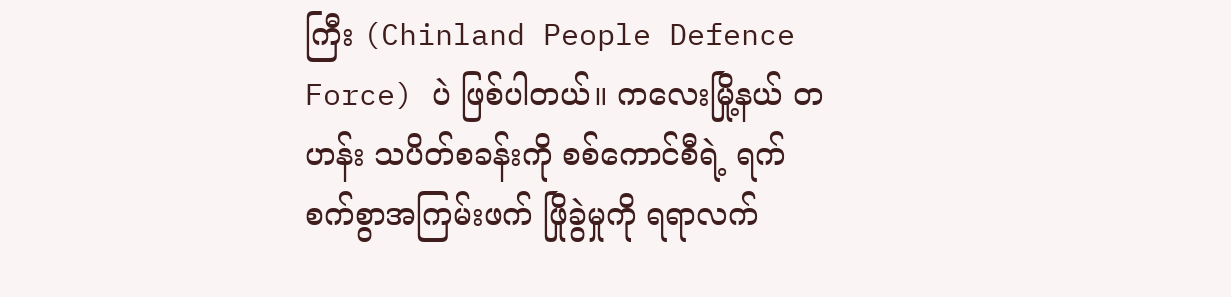ကြီး (Chinland People Defence Force) ပဲ ဖြစ်ပါတယ်။ ကလေးမြို့နယ် တဟန်း သပိတ်စခန်းကို စစ်ကောင်စီရဲ့ ရက်စက်စွာအကြမ်းဖက် ဖြိုခွဲမှုကို ရရာလက်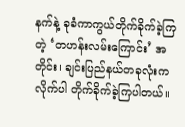နက်နဲ့ ခုခံကာကွယ်တိုက်ခိုက်ခဲ့ကြတဲ့ ‘တဟန်းလမ်းကြောင်း’ အတိုင်း၊ ချင်းပြည်နယ်တခုလုံးက လိုက်ပါ တိုက်ခိုက်ခဲ့ကြပါတယ်။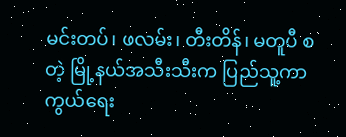မင်းတပ်၊ ဖလမ်း၊ တီးတိန်၊ မတူပီ စတဲ့ မြို့နယ်အသီးသီးက ပြည်သူ့ကာကွယ်ရေး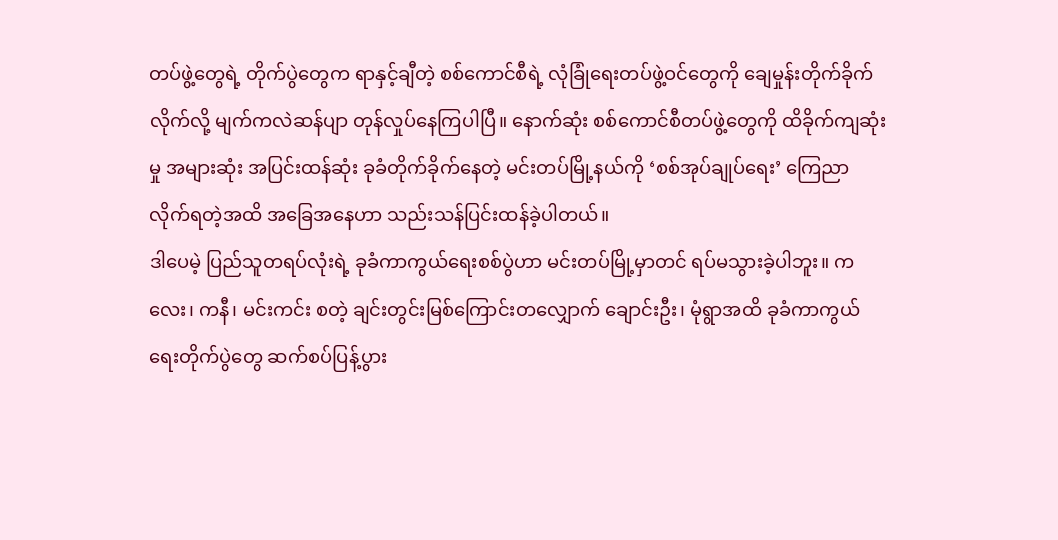တပ်ဖွဲ့တွေရဲ့ တိုက်ပွဲတွေက ရာနှင့်ချီတဲ့ စစ်ကောင်စီရဲ့ လုံခြုံရေးတပ်ဖွဲ့ဝင်တွေကို ချေမှုန်းတိုက်ခိုက်လိုက်လို့ မျက်ကလဲဆန်ပျာ တုန်လှုပ်နေကြပါပြီ။ နောက်ဆုံး စစ်ကောင်စီတပ်ဖွဲ့တွေကို ထိခိုက်ကျဆုံးမှု အများဆုံး အပြင်းထန်ဆုံး ခုခံတိုက်ခိုက်နေတဲ့ မင်းတပ်မြို့နယ်ကို ‘စစ်အုပ်ချုပ်ရေး’ ကြေညာလိုက်ရတဲ့အထိ အခြေအနေဟာ သည်းသန်ပြင်းထန်ခဲ့ပါတယ်။
ဒါပေမဲ့ ပြည်သူတရပ်လုံးရဲ့ ခုခံကာကွယ်ရေးစစ်ပွဲဟာ မင်းတပ်မြို့မှာတင် ရပ်မသွားခဲ့ပါဘူး။ ကလေး၊ ကနီ၊ မင်းကင်း စတဲ့ ချင်းတွင်းမြစ်ကြောင်းတလျှောက် ချောင်းဦး၊ မုံရွာအထိ ခုခံကာကွယ်ရေးတိုက်ပွဲတွေ ဆက်စပ်ပြန့်ပွား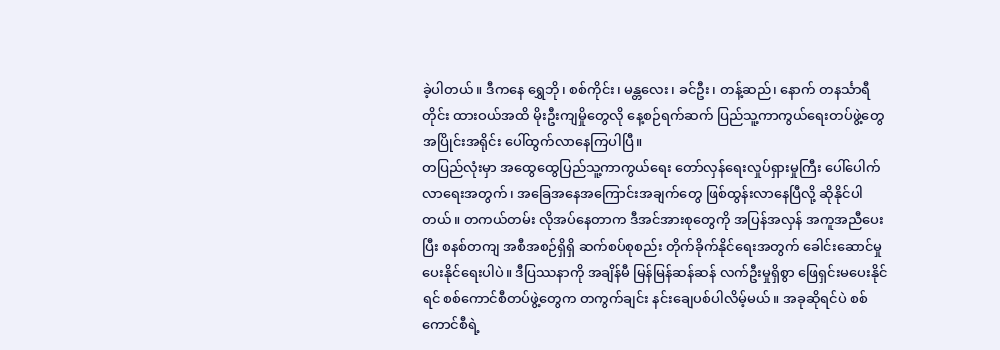ခဲ့ပါတယ်။ ဒီကနေ ရွှေဘို၊ စစ်ကိုင်း၊ မန္တလေး၊ ခင်ဦး၊ တန့်ဆည်၊ နောက် တနင်္သာရီတိုင်း ထားဝယ်အထိ မိုးဦးကျမှိုတွေလို နေ့စဉ်ရက်ဆက် ပြည်သူ့ကာကွယ်ရေးတပ်ဖွဲ့တွေ အပြိုင်းအရိုင်း ပေါ်ထွက်လာနေကြပါပြီ။
တပြည်လုံးမှာ အထွေထွေပြည်သူ့ကာကွယ်ရေး တော်လှန်ရေးလှုပ်ရှားမှုကြီး ပေါ်ပေါက်လာရေးအတွက်၊ အခြေအနေအကြောင်းအချက်တွေ ဖြစ်ထွန်းလာနေပြီလို့ ဆိုနိုင်ပါတယ်။ တကယ်တမ်း လိုအပ်နေတာက ဒီအင်အားစုတွေကို အပြန်အလှန် အကူအညီပေးပြီး စနစ်တကျ အစီအစဉ်ရှိရှိ ဆက်စပ်စုစည်း တိုက်ခိုက်နိုင်ရေးအတွက် ခေါင်းဆောင်မှုပေးနိုင်ရေးပါပဲ။ ဒီပြဿနာကို အချိန်မီ မြန်မြန်ဆန်ဆန် လက်ဦးမှုရှိစွာ ဖြေရှင်းမပေးနိုင်ရင် စစ်ကောင်စီတပ်ဖွဲ့တွေက တကွက်ချင်း နင်းချေပစ်ပါလိမ့်မယ်။ အခုဆိုရင်ပဲ စစ်ကောင်စီရဲ့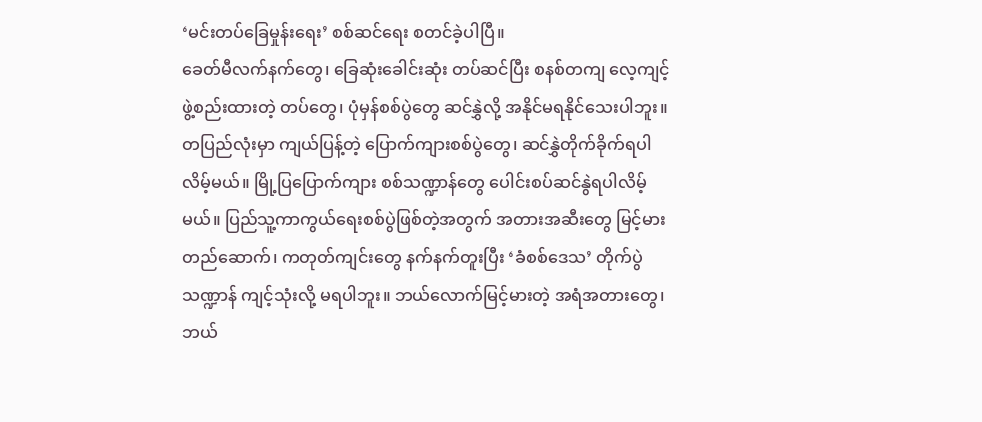‘မင်းတပ်ခြေမှုန်းရေး’ စစ်ဆင်ရေး စတင်ခဲ့ပါပြီ။
ခေတ်မီလက်နက်တွေ၊ ခြေဆုံးခေါင်းဆုံး တပ်ဆင်ပြီး စနစ်တကျ လေ့ကျင့်ဖွဲ့စည်းထားတဲ့ တပ်တွေ၊ ပုံမှန်စစ်ပွဲတွေ ဆင်နွှဲလို့ အနိုင်မရနိုင်သေးပါဘူး။ တပြည်လုံးမှာ ကျယ်ပြန့်တဲ့ ပြောက်ကျားစစ်ပွဲတွေ၊ ဆင်နွှဲတိုက်ခိုက်ရပါလိမ့်မယ်။ မြို့ပြပြောက်ကျား စစ်သဏ္ဍာန်တွေ ပေါင်းစပ်ဆင်နွဲရပါလိမ့်မယ်။ ပြည်သူ့ကာကွယ်ရေးစစ်ပွဲဖြစ်တဲ့အတွက် အတားအဆီးတွေ မြင့်မားတည်ဆောက်၊ ကတုတ်ကျင်းတွေ နက်နက်တူးပြီး ‘ခံစစ်ဒေသ’ တိုက်ပွဲသဏ္ဍာန် ကျင့်သုံးလို့ မရပါဘူး။ ဘယ်လောက်မြင့်မားတဲ့ အရံအတားတွေ၊ ဘယ်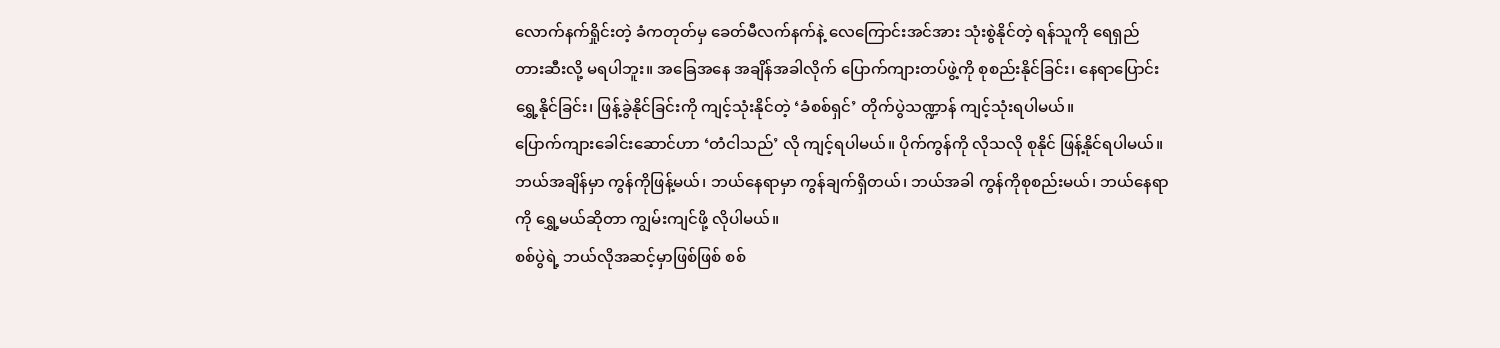လောက်နက်ရှိုင်းတဲ့ ခံကတုတ်မှ ခေတ်မီလက်နက်နဲ့ လေကြောင်းအင်အား သုံးစွဲနိုင်တဲ့ ရန်သူကို ရေရှည် တားဆီးလို့ မရပါဘူး။ အခြေအနေ အချိန်အခါလိုက် ပြောက်ကျားတပ်ဖွဲ့ကို စုစည်းနိုင်ခြင်း၊ နေရာပြောင်းရွှေ့နိုင်ခြင်း၊ ဖြန့်ခွဲနိုင်ခြင်းကို ကျင့်သုံးနိုင်တဲ့ ‘ခံစစ်ရှင်’ တိုက်ပွဲသဏ္ဍာန် ကျင့်သုံးရပါမယ်။
ပြောက်ကျားခေါင်းဆောင်ဟာ ‘တံငါသည်’ လို ကျင့်ရပါမယ်။ ပိုက်ကွန်ကို လိုသလို စုနိုင် ဖြန့်နိုင်ရပါမယ်။ ဘယ်အချိန်မှာ ကွန်ကိုဖြန့်မယ်၊ ဘယ်နေရာမှာ ကွန်ချက်ရှိတယ်၊ ဘယ်အခါ ကွန်ကိုစုစည်းမယ်၊ ဘယ်နေရာကို ရွှေ့မယ်ဆိုတာ ကျွမ်းကျင်ဖို့ လိုပါမယ်။
စစ်ပွဲရဲ့ ဘယ်လိုအဆင့်မှာဖြစ်ဖြစ် စစ်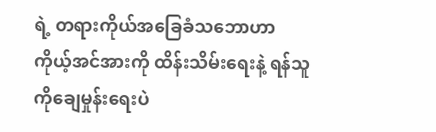ရဲ့ တရားကိုယ်အခြေခံသဘောဟာ ကိုယ့်အင်အားကို ထိန်းသိမ်းရေးနဲ့ ရန်သူကိုချေမှုန်းရေးပဲ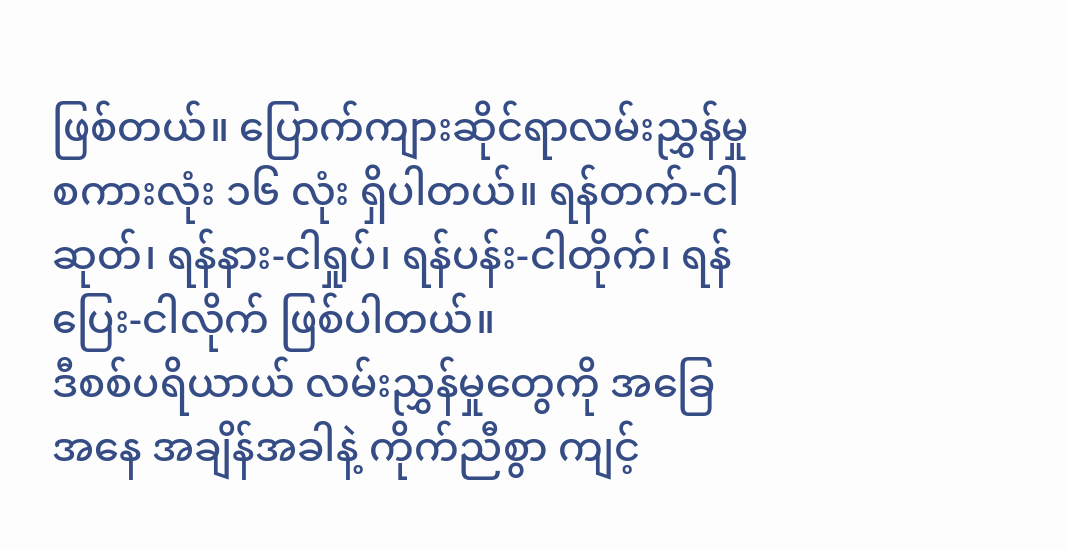ဖြစ်တယ်။ ပြောက်ကျားဆိုင်ရာလမ်းညွှန်မှု စကားလုံး ၁၆ လုံး ရှိပါတယ်။ ရန်တက်-ငါဆုတ်၊ ရန်နား-ငါရှုပ်၊ ရန်ပန်း-ငါတိုက်၊ ရန်ပြေး-ငါလိုက် ဖြစ်ပါတယ်။
ဒီစစ်ပရိယာယ် လမ်းညွှန်မှုတွေကို အခြေအနေ အချိန်အခါနဲ့ ကိုက်ညီစွာ ကျင့်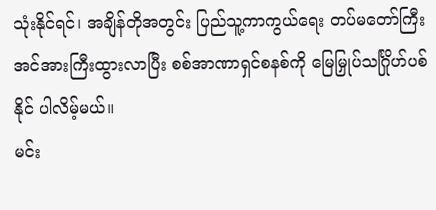သုံးနိုင်ရင်၊ အချိန်တိုအတွင်း ပြည်သူ့ကာကွယ်ရေး တပ်မတော်ကြီး အင်အားကြီးထွားလာပြီး စစ်အာဏာရှင်စနစ်ကို မြေမြှုပ်သင်္ဂြိုဟ်ပစ်နိုင် ပါလိမ့်မယ်။
မင်း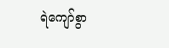ရဲကျော်စွာ